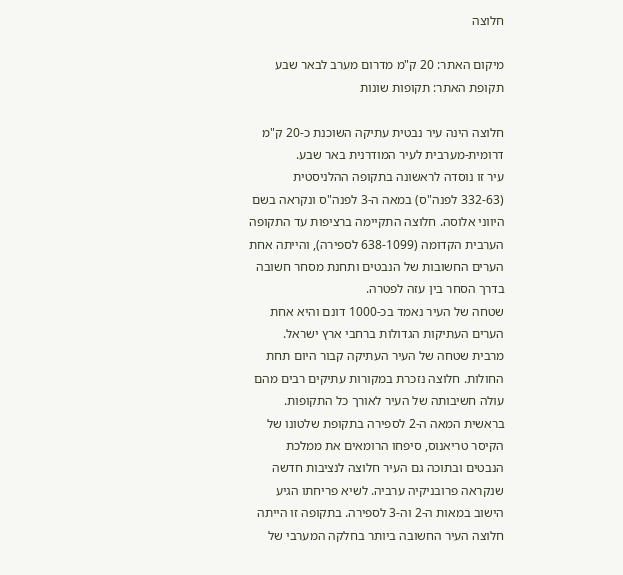חלוצה

מיקום האתר: 20 ק"מ מדרום מערב לבאר שבע
תקופת האתר: תקופות שונות

חלוצה הינה עיר נבטית עתיקה השוכנת כ-20 ק"מ דרומית-מערבית לעיר המודרנית באר שבע.
עיר זו נוסדה לראשונה בתקופה ההלניסטית (332-63 לפנה"ס) במאה ה-3 לפנה"ס ונקראה בשם היווני אלוסה. חלוצה התקיימה ברציפות עד התקופה הערבית הקדומה (638-1099 לספירה), והייתה אחת הערים החשובות של הנבטים ותחנת מסחר חשובה בדרך הסחר בין עזה לפטרה.
שטחה של העיר נאמד בכ-1000 דונם והיא אחת הערים העתיקות הגדולות ברחבי ארץ ישראל.
מרבית שטחה של העיר העתיקה קבור היום תחת החולות. חלוצה נזכרת במקורות עתיקים רבים מהם עולה חשיבותה של העיר לאורך כל התקופות. בראשית המאה ה-2 לספירה בתקופת שלטונו של הקיסר טריאנוס, סיפחו הרומאים את ממלכת הנבטים ובתוכה גם העיר חלוצה לנציבות חדשה שנקראה פרובניקיה ערביה. לשיא פריחתו הגיע הישוב במאות ה-2 וה-3 לספירה. בתקופה זו הייתה חלוצה העיר החשובה ביותר בחלקה המערבי של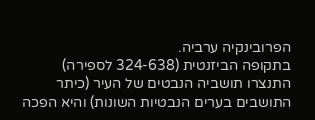הפרובינקיה ערביה.
בתקופה הביזנטית (324-638 לספירה) התנצרו תושביה הנבטים של העיר (כיתר התושבים בערים הנבטיות השונות) והיא הפכה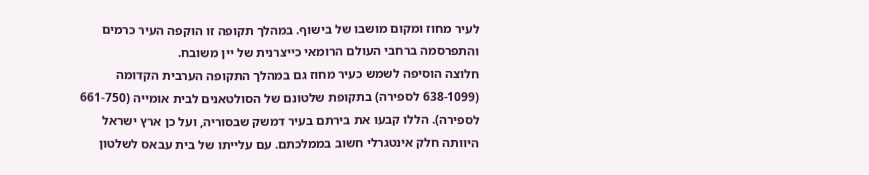לעיר מחוז ומקום מושבו של בישוף. במהלך תקופה זו הוקפה העיר כרמים והתפרסמה ברחבי העולם הרומאי כייצרנית של יין משובח.
חלוצה הוסיפה לשמש כעיר מחוז גם במהלך התקופה הערבית הקדומה (638-1099 לספירה) בתקופת שלטונם של הסולטאנים לבית אומייה (661-750 לספירה). הללו קבעו את בירתם בעיר דמשק שבסוריה, ועל כן ארץ ישראל היוותה חלק אינטגרלי חשוב בממלכתם. עם עלייתו של בית עבאס לשלטון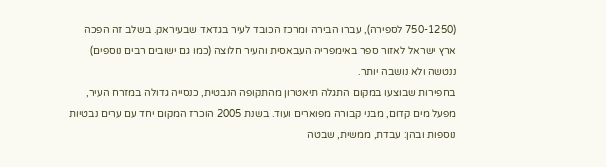(750-1250 לספירה), עברו הבירה ומרכז הכובד לעיר בגדאד שבעיראק. בשלב זה הפכה ארץ ישראל לאזור ספר באימפריה העבאסית והעיר חלוצה (כמו גם ישובים רבים נוספים) ננטשה ולא נושבה יותר.
בחפירות שבוצעו במקום התגלה תיאטרון מהתקופה הנבטית, כנסייה גדולה במזרח העיר, מפעל מים קדום, מבני קבורה מפוארים ועוד. בשנת 2005 הוכרז המקום יחד עם ערים נבטיות נוספות ובהן: עבדת, ממשית, שבטה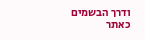ודרך הבשמים כאתר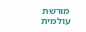מורשת עולמית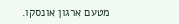מטעם ארגון אונסקו.